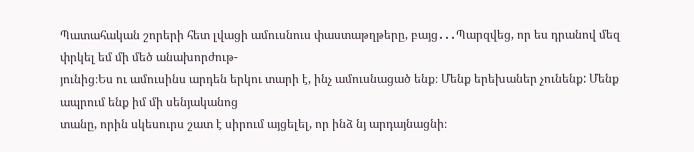Պատահական շորերի հետ լվացի ամուսնուս փաստաթղթերը, բայց․․․Պարզվեց, որ ես դրանով մեզ փրկել եմ մի մեծ անախորժութ-
յունից։Ես ու ամուսինս արդեն երկու տարի է, ինչ ամուսնացած ենք։ Մենք երեխաներ չունենք: Մենք ապրում ենք իմ մի սենյականոց
տանը, որին սկեսուրս շատ է սիրում այցելել, որ ինձ նյ արդայնացնի։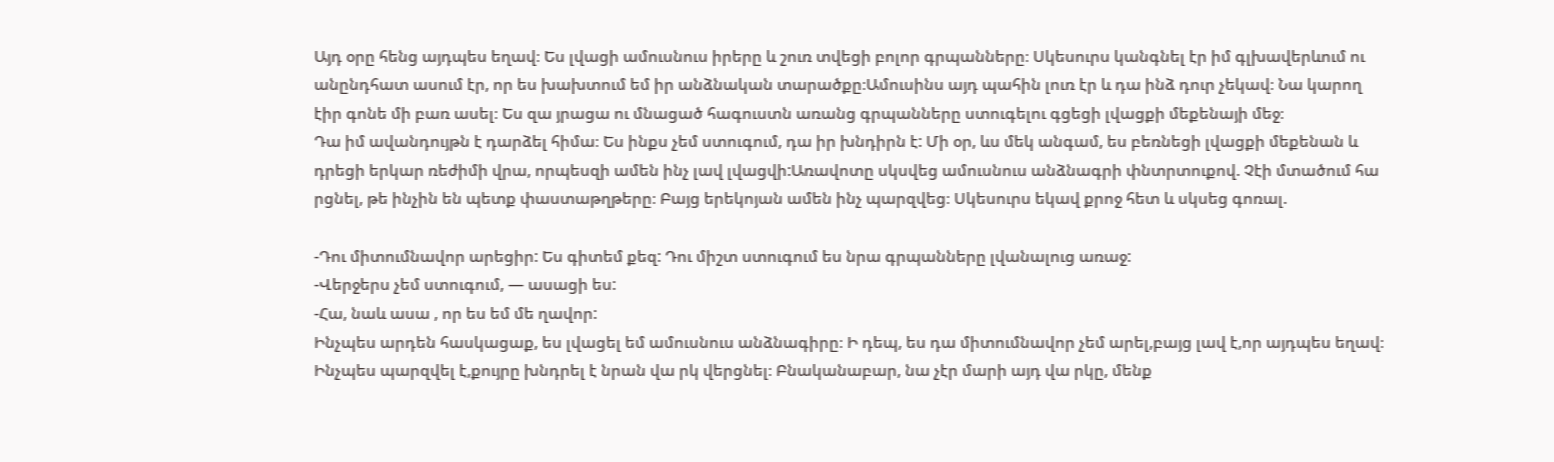Այդ օրը հենց այդպես եղավ։ Ես լվացի ամուսնուս իրերը և շուռ տվեցի բոլոր գրպանները։ Սկեսուրս կանգնել էր իմ գլխավերևում ու
անընդհատ ասում էր, որ ես խախտում եմ իր անձնական տարածքը։Ամուսինս այդ պահին լուռ էր և դա ինձ դուր չեկավ։ Նա կարող
էիր գոնե մի բառ ասել։ Ես զա յրացա ու մնացած հագուստն առանց գրպանները ստուգելու գցեցի լվացքի մեքենայի մեջ։
Դա իմ ավանդույթն է դարձել հիմա։ Ես ինքս չեմ ստուգում, դա իր խնդիրն է: Մի օր, ևս մեկ անգամ, ես բեռնեցի լվացքի մեքենան և
դրեցի երկար ռեժիմի վրա, որպեսզի ամեն ինչ լավ լվացվի:Առավոտը սկսվեց ամուսնուս անձնագրի փնտրտուքով. Չէի մտածում հա
րցնել, թե ինչին են պետք փաստաթղթերը։ Բայց երեկոյան ամեն ինչ պարզվեց։ Սկեսուրս եկավ քրոջ հետ և սկսեց գոռալ.

-Դու միտումնավոր արեցիր: Ես գիտեմ քեզ: Դու միշտ ստուգում ես նրա գրպանները լվանալուց առաջ:
-Վերջերս չեմ ստուգում, — ասացի ես:
-Հա, նաև ասա , որ ես եմ մե ղավոր:
Ինչպես արդեն հասկացաք, ես լվացել եմ ամուսնուս անձնագիրը։ Ի դեպ, ես դա միտումնավոր չեմ արել,բայց լավ է,որ այդպես եղավ։
Ինչպես պարզվել է,քույրը խնդրել է նրան վա րկ վերցնել։ Բնականաբար, նա չէր մարի այդ վա րկը, մենք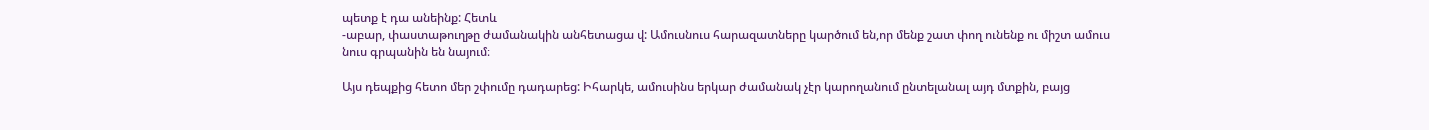պետք է դա անեինք: Հետև
-աբար, փաստաթուղթը ժամանակին անհետացա վ: Ամուսնուս հարազատները կարծում են,որ մենք շատ փող ունենք ու միշտ ամուս
նուս գրպանին են նայում։

Այս դեպքից հետո մեր շփումը դադարեց: Իհարկե, ամուսինս երկար ժամանակ չէր կարողանում ընտելանալ այդ մտքին, բայց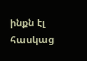ինքն էլ
հասկաց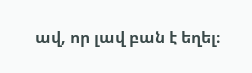ավ, որ լավ բան է եղել։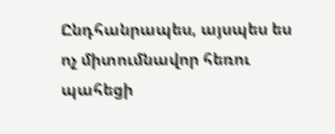Ընդհանրապես, այսպես ես ոչ միտումնավոր հեռու պահեցի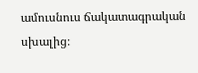ամուսնուս ճակատագրական սխալից։